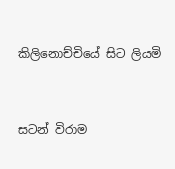කිලිනොච්චියේ සිට ලියමි


සටන් විරාම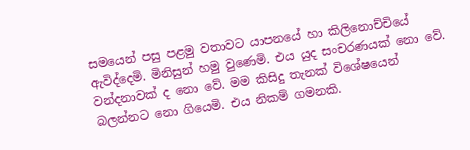සමයෙන් පසු පළමු වතාවට යාපනයේ හා කිලිනොච්චියේ ඇවිද්දෙමි. මිනිසුන් හමු වුණෙමි. එය යුද සංචරණයක් නො වේ. වන්දනාවක් ද නො වේ. මම කිසිදු තැනක් විශේෂයෙන් බලන්නට නො ගියෙමි. එය නිකම් ගමනකි.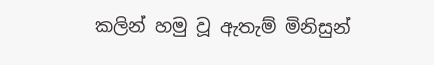කලින් හමු වූ ඇතැම් මිනිසුන්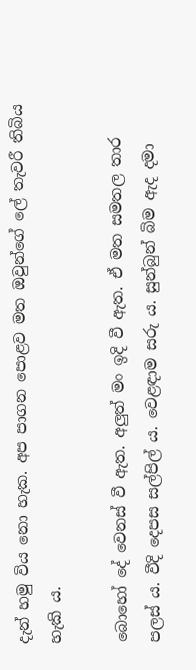දැන් හමු විය නො හැක. අප පාගන පොළව මත ඔවුන්ගේ ලේ තැවරී තිබිය හැකි ය.

බොහෝ දේ වෙනස් වී ඇත. අලුත් මං ඉදි වී ඇත. ඒ මත සමතල තාර පලස් ය. වීදි දෙපස සල්පිල් ය. වෙළඳාම සරු ය. සුන්බුන් බිම ඇද දමා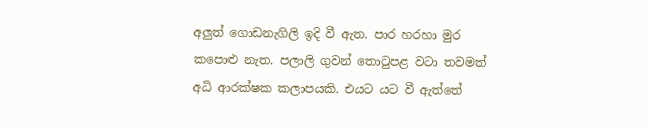අලුත් ගොඩනැගිලි ඉදි වී ඇත. පාර හරහා මුර කපොළු නැත. පලාලි ගුවන් තොටුපළ වටා තවමත් අධි ආරක්ෂක කලාපයකි. එයට යට වී ඇත්තේ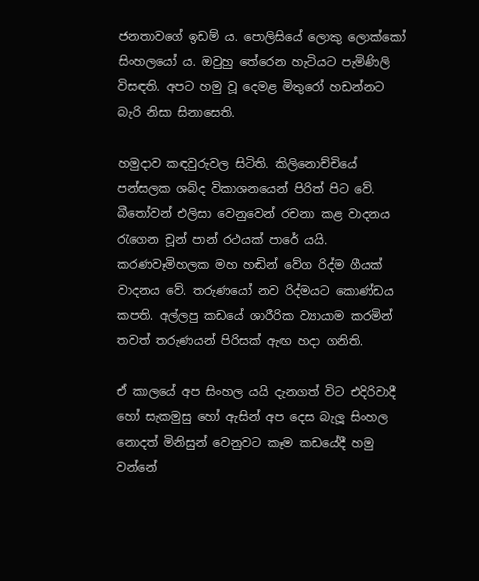ජනතාවගේ ඉඩම් ය. පොලිසියේ ලොකු ලොක්කෝ සිංහලයෝ ය. ඔවුහු තේරෙන හැටියට පැමිණිලි විසඳති. අපට හමු වූ දෙමළ මිතුරෝ හඩන්නට බැරි නිසා සිනාසෙති.

හමුදාව කඳවුරුවල සිටිති. කිලිනොච්චියේ පන්සලක ශබ්ද විකාශනයෙන් පිරිත් පිට වේ. බීතෝවන් එලිසා වෙනුවෙන් රචනා කළ වාදනය රැගෙන චූන් පාන් රථයක් පාරේ යයි. කරණවෑමිහලක මහ හඬින් වේග රිද්ම ගීයක් වාදනය වේ. තරුණයෝ නව රිද්මයට කොණ්ඩය කපති. අල්ලපු කඩයේ ශාරීරික ව්‍යායාම කරමින් තවත් තරුණයන් පිරිසක් ඇඟ හදා ගනිති.

ඒ කාලයේ අප සිංහල යයි දැනගත් විට එදිරිවාදී හෝ සැකමුසු හෝ ඇසින් අප දෙස බැලූ සිංහල නොදත් මිනිසුන් වෙනුවට කෑම කඩයේදී හමු වන්නේ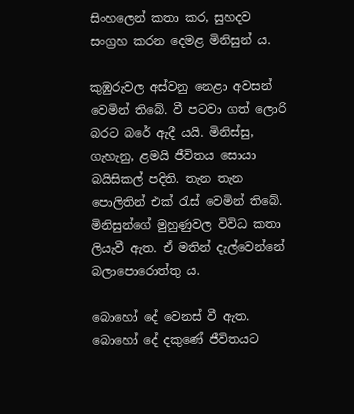සිංහලෙන් කතා කර, සුහදව සංග්‍රහ කරන දෙමළ මිනිසුන් ය.

කුඹුරුවල අස්වනු නෙළා අවසන් වෙමින් තිබේ. වී පටවා ගත් ලොරි බරට බරේ ඇදී යයි. මිනිස්සු, ගැහැනු, ළමයි ජීවිතය සොයා බයිසිකල් පදිති. තැන තැන පොලිතින් එක් රැස් වෙමින් තිබේ. මිනිසුන්ගේ මුහුණුවල විවිධ කතා ලියැවී ඇත. ඒ මතින් දැල්වෙන්නේ බලාපොරොත්තු ය.

බොහෝ දේ වෙනස් වී ඇත. බොහෝ දේ දකුණේ ජීවිතයට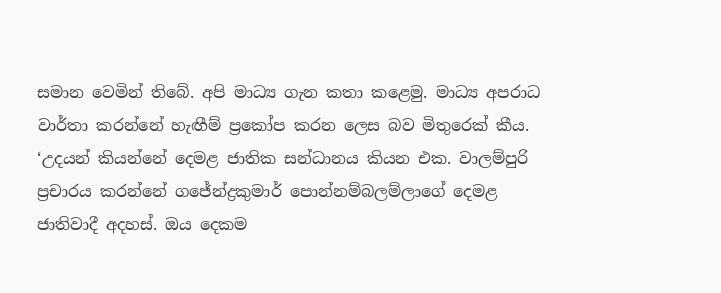සමාන වෙමින් තිබේ. අපි මාධ්‍ය ගැන කතා කළෙමු. මාධ්‍ය අපරාධ වාර්තා කරන්නේ හැඟීම් ප්‍රකෝප කරන ලෙස බව මිතුරෙක් කීය. ‘උදයන් කියන්නේ දෙමළ ජාතික සන්ධානය කියන එක. වාලම්පුරි ප්‍රචාරය කරන්නේ ගජේන්ද්‍රකුමාර් පොන්නම්බලම්ලාගේ දෙමළ ජාතිවාදී අදහස්. ඔය දෙකම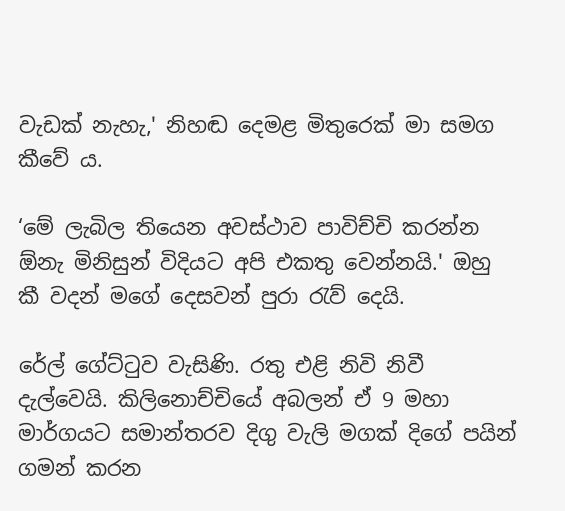වැඩක් නැහැ,' නිහඬ දෙමළ මිතුරෙක් මා සමග කීවේ ය.

‘මේ ලැබිල තියෙන අවස්ථාව පාවිච්චි කරන්න ඕනැ මිනිසුන් විදියට අපි එකතු වෙන්නයි.' ඔහු කී වදන් මගේ දෙසවන් පුරා රැව් දෙයි.

රේල් ගේට්ටුව වැසිණි. රතු එළි නිවි නිවී දැල්වෙයි. කිලිනොච්චියේ අබලන් ඒ 9 මහා මාර්ගයට සමාන්තරව දිගු වැලි මගක් දිගේ පයින් ගමන් කරන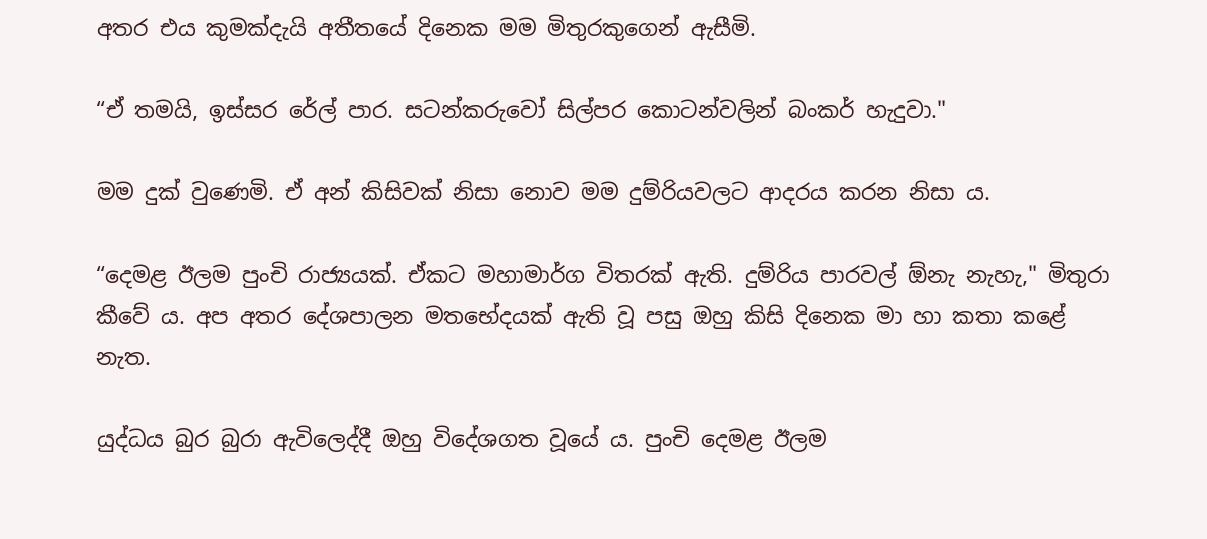අතර එය කුමක්දැයි අතීතයේ දිනෙක මම මිතුරකුගෙන් ඇසීමි.

“ඒ තමයි, ඉස්සර රේල් පාර. සටන්කරුවෝ සිල්පර කොටන්වලින් බංකර් හැදුවා."

මම දුක් වුණෙමි. ඒ අන් කිසිවක් නිසා නොව මම දුම්රියවලට ආදරය කරන නිසා ය.

“දෙමළ ඊලම පුංචි රාජ්‍යයක්. ඒකට මහාමාර්ග විතරක් ඇති. දුම්රිය පාරවල් ඕනැ නැහැ," මිතුරා කීවේ ය. අප අතර දේශපාලන මතභේදයක් ඇති වූ පසු ඔහු කිසි දිනෙක මා හා කතා කළේ නැත.

යුද්ධය බුර බුරා ඇවිලෙද්දී ඔහු විදේශගත වූයේ ය. පුංචි දෙමළ ඊලම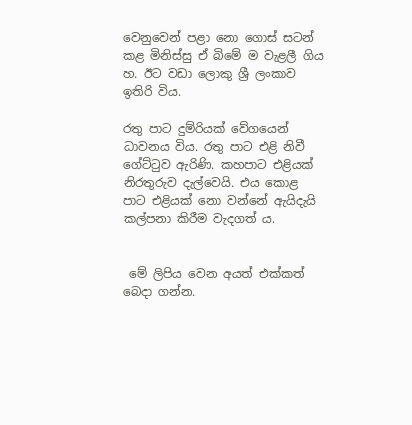වෙනුවෙන් පළා නො ගොස් සටන් කළ මිනිස්සු ඒ බිමේ ම වැළලී ගිය හ. ඊට වඩා ලොකු ශ්‍රී ලංකාව ඉතිරි විය.

රතු පාට දුම්රියක් වේගයෙන් ධාවනය විය. රතු පාට එළි නිවී ගේට්ටුව ඇරිණි. කහපාට එළියක් නිරතුරුව දැල්වෙයි. එය කොළ පාට එළියක් නො වන්නේ ඇයිදැයි කල්පනා කිරීම වැදගත් ය.


 මේ ලිපිය වෙන අයත් එක්කත් බෙදා ගන්න.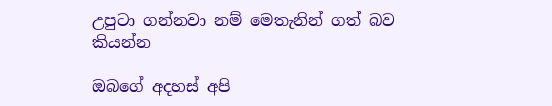උපුටා ගන්නවා නම් ‍මෙතැනින් ගත් බව කියන්න

ඔබගේ අදහස් අපි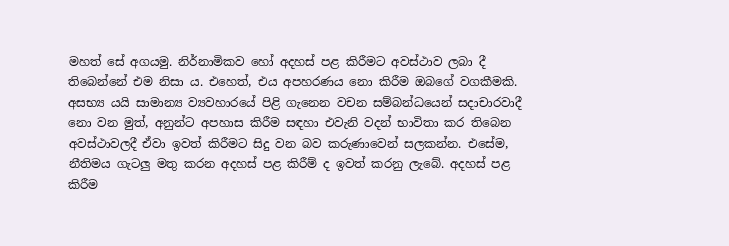මහත් සේ අගයමු. නිර්නාමිකව හෝ අදහස් පළ කිරීමට අවස්ථාව ලබා දී තිබෙන්නේ එම නිසා ය. එහෙත්, එය අපහරණය නො කිරීම ඔබ‍ගේ වගකීමකි. අසභ්‍ය යයි සාමාන්‍ය ව්‍යවහාරයේ පිළි ගැනෙන වචන සම්බන්ධයෙන් සදාචාරවාදී නො වන මුත්, අනුන්ට අපහාස කිරීම සඳහා එවැනි වදන් භාවිතා කර තිබෙන අවස්ථාවලදී ඒවා ඉවත් කිරීමට සිදු වන බව කරුණාවෙන් සලකන්න. එසේම, නීතිමය ගැටලු මතු කරන අදහස් පළ කිරීම් ද ඉවත් කරනු ලැබේ. අදහස් පළ කිරීම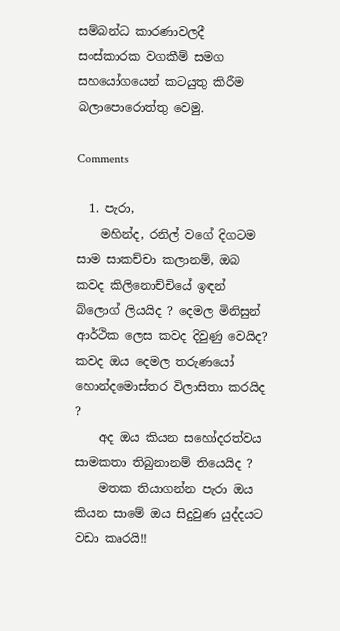සම්බන්ධ කාරණාවලදී සංස්කාරක වගකීම් සමග සහයෝගයෙන් කටයුතු කිරීම බලාපොරොත්තු වෙමු.

Comments

  1. පැරා,
    මහින්ද, රනිල් වගේ දිගටම සාම සාකච්චා කලානම්, ඔබ කවද කිලිනොච්චියේ ඉඳන් බ්ලොග් ලියයිද ? දෙමල මිනිසුන් ආර්ථික ලෙස කවද දිවුණු වෙයිද? කවද ඔය දෙමල තරුණයෝ හොන්දමොස්තර විලාසිතා කරයිද ?
    අද ඔය කියන සහෝදරත්වය සාමකතා තිබුනානම් තියෙයිද ?
    මතක තියාගන්න පැරා ඔය කියන සාමේ ඔය සිදුවුණ යුද්දයට වඩා කෘරයි!!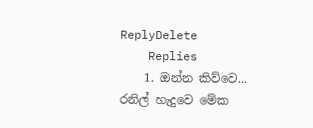ReplyDelete
    Replies
    1. ඔන්න කිව්වෙ... රනිල් හැදුවෙ මේක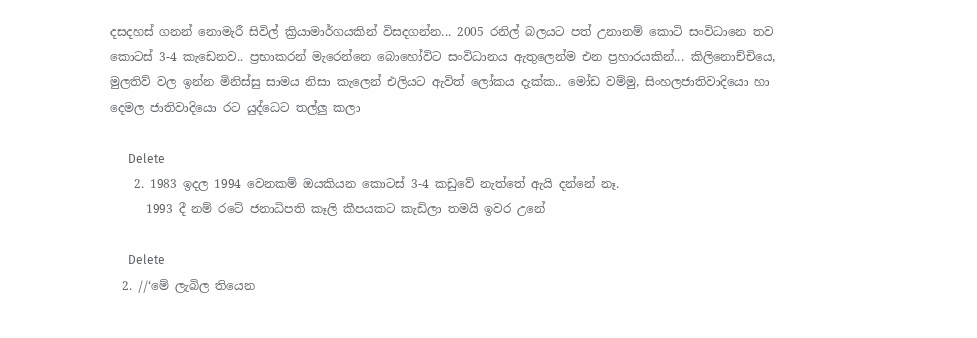දසදහස් ගනන් නොමැරී සිවිල් ක්‍රියාමාර්ගයකින් විසදගන්න... 2005 රනිල් බලයට පත් උනානම් කොටි සංවිධානෙ තව කොටස් 3-4 කැඩෙනව.. ප්‍රභාකරන් මැරෙන්නෙ බොහෝවිට සංවිධානය ඇතුලෙන්ම එන ප්‍රහාරයකින්... කිලිනොච්චියෙ, මුලතිව් වල ඉන්න මිනිස්සු සාමය නිසා කැලෙන් එලියට ඇවිත් ලෝකය දැක්ක.. මෝඩ වම්මු, සිංහලජාතිවාදියො හා දෙමල ජාතිවාදියො රට යුද්ධෙට තල්ලු කලා

      Delete
    2. 1983 ඉදල 1994 වෙනකම් ඔයකියන කොටස් 3-4 කඩුවේ නැත්තේ ඇයි දන්නේ නෑ.
      1993 දී නම් රටේ ජනාධිපති කෑලි කීපයකට කැඩිලා තමයි ඉවර උනේ

      Delete
  2. //‘මේ ලැබිල තියෙන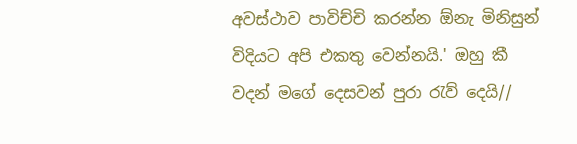අවස්ථාව පාවිච්චි කරන්න ඕනැ මිනිසුන් විදියට අපි එකතු වෙන්නයි.' ඔහු කී වදන් මගේ දෙසවන් පුරා රැව් දෙයි//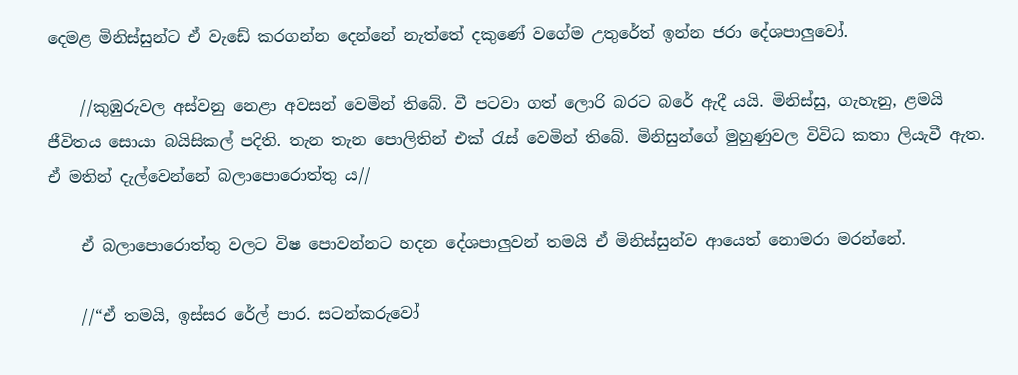දෙමළ මිනිස්සුන්ට ඒ වැඩේ කරගන්න දෙන්නේ නැත්තේ දකුණේ වගේම උතුරේත් ඉන්න ජරා දේශපාලුවෝ.

    //කුඹුරුවල අස්වනු නෙළා අවසන් වෙමින් තිබේ. වී පටවා ගත් ලොරි බරට බරේ ඇදී යයි. මිනිස්සු, ගැහැනු, ළමයි ජීවිතය සොයා බයිසිකල් පදිති. තැන තැන පොලිතින් එක් රැස් වෙමින් තිබේ. මිනිසුන්ගේ මුහුණුවල විවිධ කතා ලියැවී ඇත. ඒ මතින් දැල්වෙන්නේ බලාපොරොත්තු ය//

    ඒ බලාපොරොත්තු වලට විෂ පොවන්නට හදන දේශපාලුවන් තමයි ඒ මිනිස්සුන්ව ආයෙත් නොමරා මරන්නේ.

    //“ඒ තමයි, ඉස්සර රේල් පාර. සටන්කරුවෝ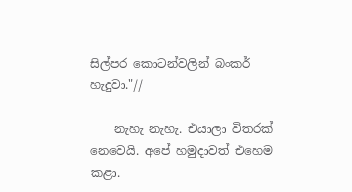සිල්පර කොටන්වලින් බංකර් හැදුවා."//

    නැහැ නැහැ. එයාලා විතරක් නෙවෙයි. අපේ හමුදාවත් එහෙම කළා.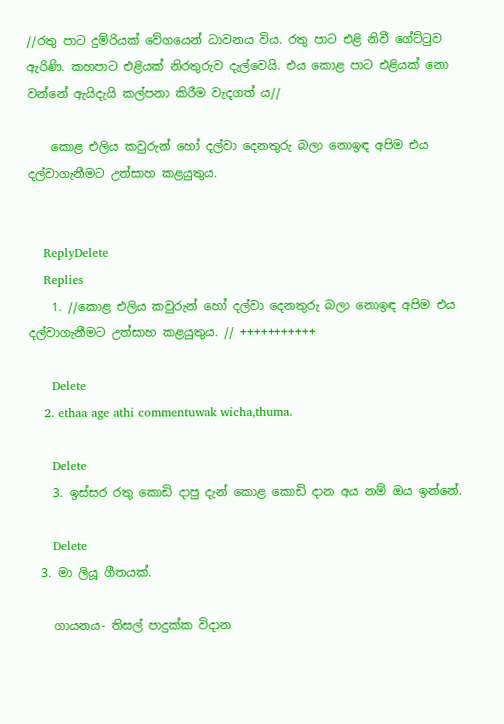//රතු පාට දුම්රියක් වේගයෙන් ධාවනය විය. රතු පාට එළි නිවී ගේට්ටුව ඇරිණි. කහපාට එළියක් නිරතුරුව දැල්වෙයි. එය කොළ පාට එළියක් නො වන්නේ ඇයිදැයි කල්පනා කිරීම වැදගත් ය//

    කොළ එලිය කවුරුන් හෝ දල්වා දෙනතුරු බලා නොඉඳ අපිම එය දල්වාගැනීමට උත්සාහ කළයුතුය.


    ReplyDelete
    Replies
    1. //කොළ එලිය කවුරුන් හෝ දල්වා දෙනතුරු බලා නොඉඳ අපිම එය දල්වාගැනීමට උත්සාහ කළයුතුය. // +++++++++++

      Delete
    2. ethaa age athi commentuwak wicha,thuma.

      Delete
    3. ඉස්සර රතු කොඩි දාපු දැන් කොළ කොඩි දාන අය නම් ඔය ඉන්නේ.

      Delete
  3. මා ලියූ ගීතයක්.

    ගායනය- තිසල් පාදුක්ක විදාන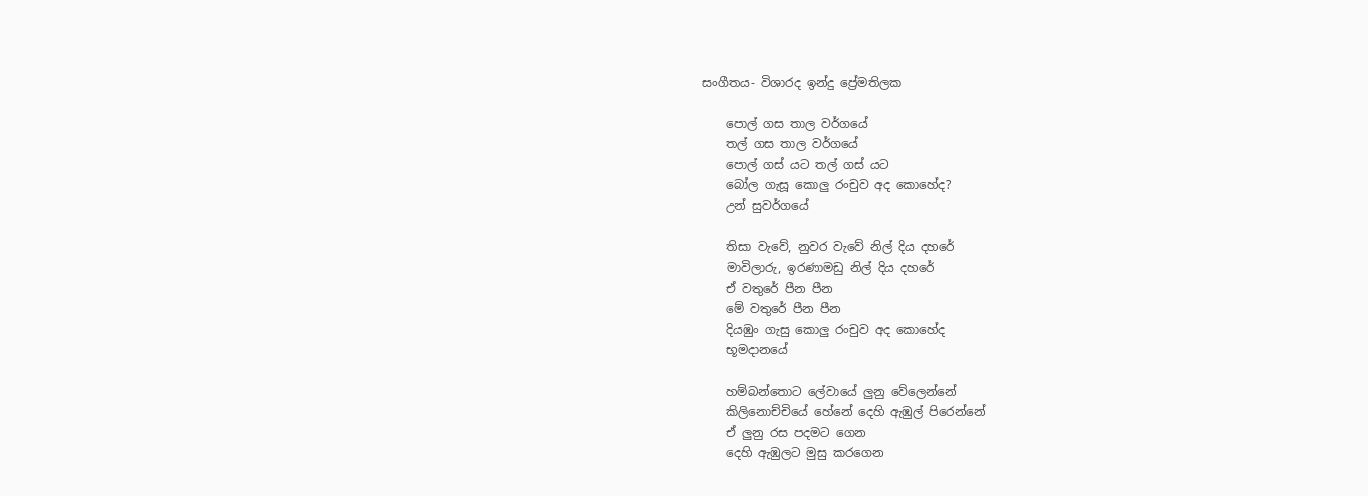සංගීතය- විශාරද ඉන්දු ප්‍රේමතිලක

    පොල් ගස තාල වර්ගයේ
    තල් ගස තාල වර්ගයේ
    පොල් ගස් යට තල් ගස් යට
    බෝල ගැසූ කොලු රංචුව අද කොහේද?
    උන් සුවර්ගයේ

    තිසා වැවේ, නුවර වැවේ නිල් දිය දහරේ
    මාවිලාරු, ඉරණාමඩු නිල් දිය දහරේ
    ඒ වතුරේ පීන පීන
    මේ වතුරේ පීන පීන
    දියඹුං ගැසු කොලු රංචුව අද කොහේද
    භූමදානයේ

    හම්බන්තොට ලේවායේ ලුනු වේලෙන්නේ
    කිලිනොච්චියේ හේනේ දෙහි ඇඹුල් පිරෙන්නේ
    ඒ ලුනු රස පදමට ගෙන
    දෙහි ඇඹුලට මුසු කරගෙන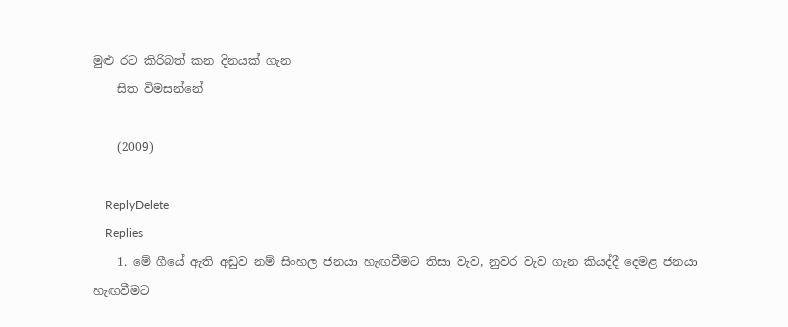මුළු රට කිරිබත් කන දිනයක් ගැන
    සිත විමසන්නේ

    (2009)

    ReplyDelete
    Replies
    1. මේ ගීයේ ඇති අඩුව නම් සිංහල ජනයා හැඟවීමට තිසා වැව, නුවර වැව ගැන කියද්දී දෙමළ ජනයා හැඟවීමට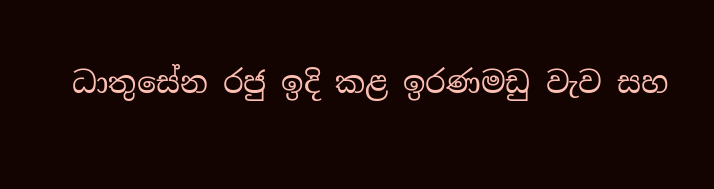ධාතුසේන රජු ඉදි කළ ඉරණමඩු වැව සහ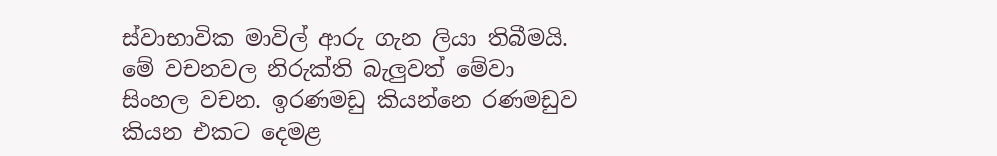ස්වාභාවික මාවිල් ආරු ගැන ලියා තිබීමයි. මේ වචනවල නිරුක්ති බැලුවත් මේවා සිංහල වචන. ඉරණමඩු කියන්නෙ රණමඩුව කියන එකට දෙමළ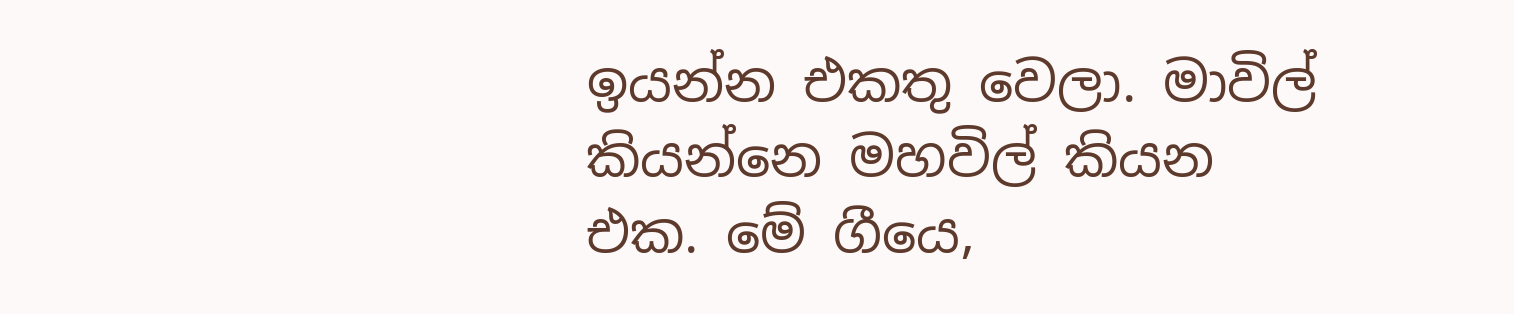ඉයන්න එකතු වෙලා. මාවිල් කියන්නෙ මහවිල් කියන එක. මේ ගීයෙ,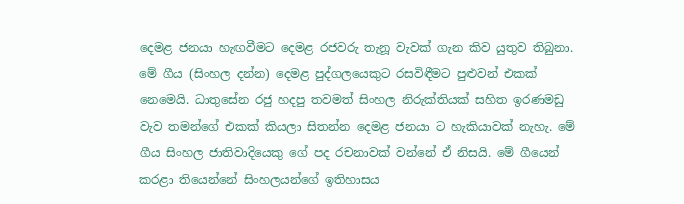දෙමළ ජනයා හැඟවීමට දෙමළ රජවරු තැනූ වැවක් ගැන කිව යුතුව තිබුනා. මේ ගීය (සිංහල දන්න) දෙමළ පුද්ගලයෙකුට රසවිඳීමට පුළුවන් එකක් නෙමෙයි. ධාතුසේන රජු හදපු තවමත් සිංහල නිරුක්තියක් සහිත ඉරණමඩු වැව තමන්ගේ එකක් කියලා සිතන්න දෙමළ ජනයා ට හැකියාවක් නැහැ. මේ ගීය සිංහල ජාතිවාදියෙකු ගේ පද රචනාවක් වන්නේ ඒ නිසයි. මේ ගීයෙන් කරළා තියෙන්නේ සිංහලයන්ගේ ඉතිහාසය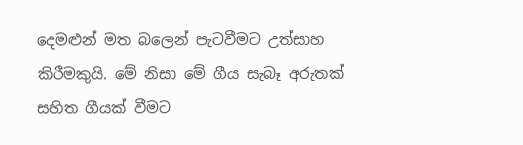දෙමළුන් මත බලෙන් පැටවීමට උත්සාහ කිරීමකුයි. මේ නිසා මේ ගීය සැබෑ අරුතක් සහිත ගීයක් වීමට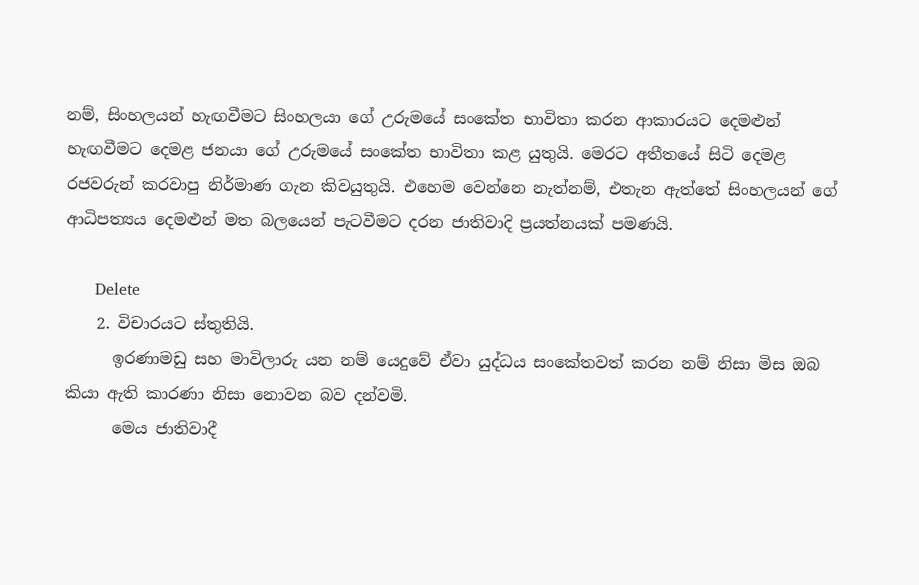නම්, සිංහලයන් හැඟවීමට සිංහලයා ගේ උරුමයේ සංකේත භාවිතා කරන ආකාරයට දෙමළුන් හැඟවීමට දෙමළ ජනයා ගේ උරුමයේ සංකේත භාවිතා කළ යුතුයි. මෙරට අතීතයේ සිටි දෙමළ රජවරුන් කරවාපු නිර්මාණ ගැන කිවයුතුයි. එහෙම වෙන්නෙ නැත්නම්, එතැන ඇත්තේ සිංහලයන් ගේ ආධිපත්‍යය දෙමළුන් මත බලයෙන් පැටවීමට දරන ජාතිවාදි ප්‍රයත්නයක් පමණයි.

      Delete
    2. විචාරයට ස්තුතියි.
      ඉරණාමඩු සහ මාවිලාරු යන නම් යෙදුවේ ඒවා යුද්ධය සංකේතවත් කරන නම් නිසා මිස ඔබ කියා ඇති කාරණා නිසා නොවන බව දන්වමි.
      මෙය ජාතිවාදී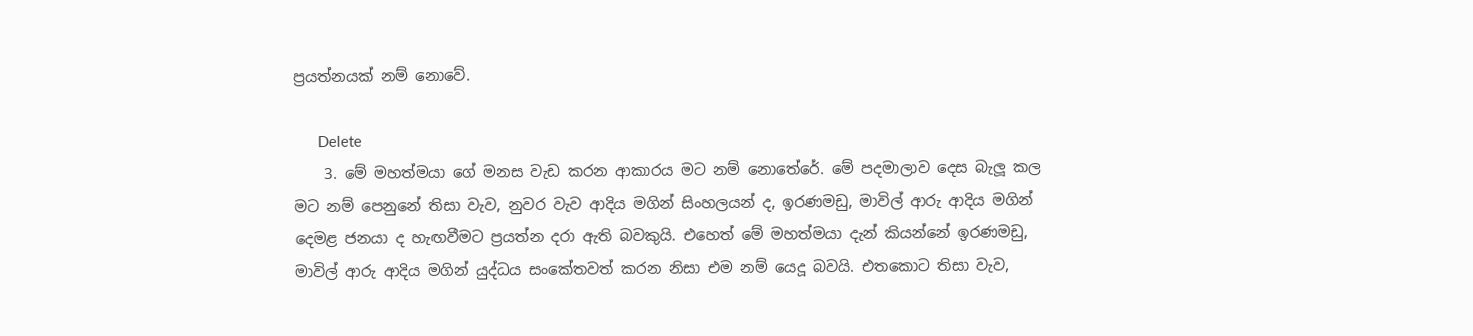ප්‍රයත්නයක් නම් නොවේ.

      Delete
    3. මේ මහත්මයා ගේ මනස වැඩ කරන ආකාරය මට නම් නොතේරේ. මේ පදමාලාව දෙස බැලූ කල මට නම් පෙනුනේ තිසා වැව, නුවර වැව ආදිය මගින් සිංහලයන් ද, ඉරණමඩු, මාවිල් ආරු ආදිය මගින් දෙමළ ජනයා ද හැඟවීමට ප්‍රයත්න දරා ඇති බවකුයි. එහෙත් මේ මහත්මයා දැන් කියන්නේ ඉරණමඩු, මාවිල් ආරු ආදිය මගින් යුද්ධය සංකේතවත් කරන නිසා එම නම් යෙදූ බවයි. එතකොට තිසා වැව,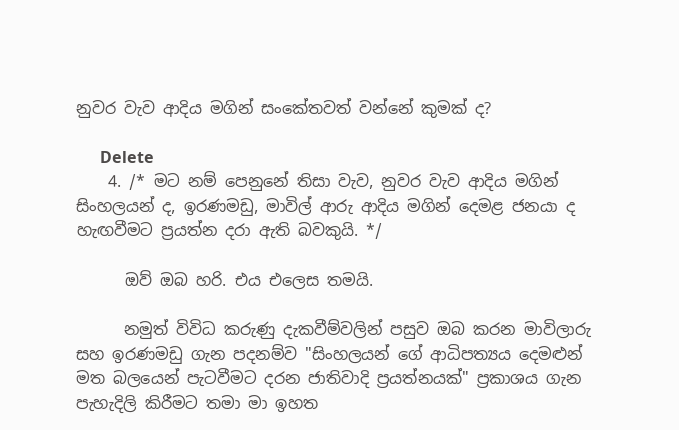නුවර වැව ආදිය මගින් සංකේතවත් වන්නේ කුමක් ද?

      Delete
    4. /* මට නම් පෙනුනේ තිසා වැව, නුවර වැව ආදිය මගින් සිංහලයන් ද, ඉරණමඩු, මාවිල් ආරු ආදිය මගින් දෙමළ ජනයා ද හැඟවීමට ප්‍රයත්න දරා ඇති බවකුයි. */

      ඔව් ඔබ හරි. එය එලෙස තමයි.

      නමුත් විවිධ කරුණු දැකවීම්වලින් පසුව ඔබ කරන මාවිලාරු සහ ඉරණමඩු ගැන පදනම්ව "සිංහලයන් ගේ ආධිපත්‍යය දෙමළුන් මත බලයෙන් පැටවීමට දරන ජාතිවාදි ප්‍රයත්නයක්" ප්‍රකාශය ගැන පැහැදිලි කිරීමට තමා මා ඉහත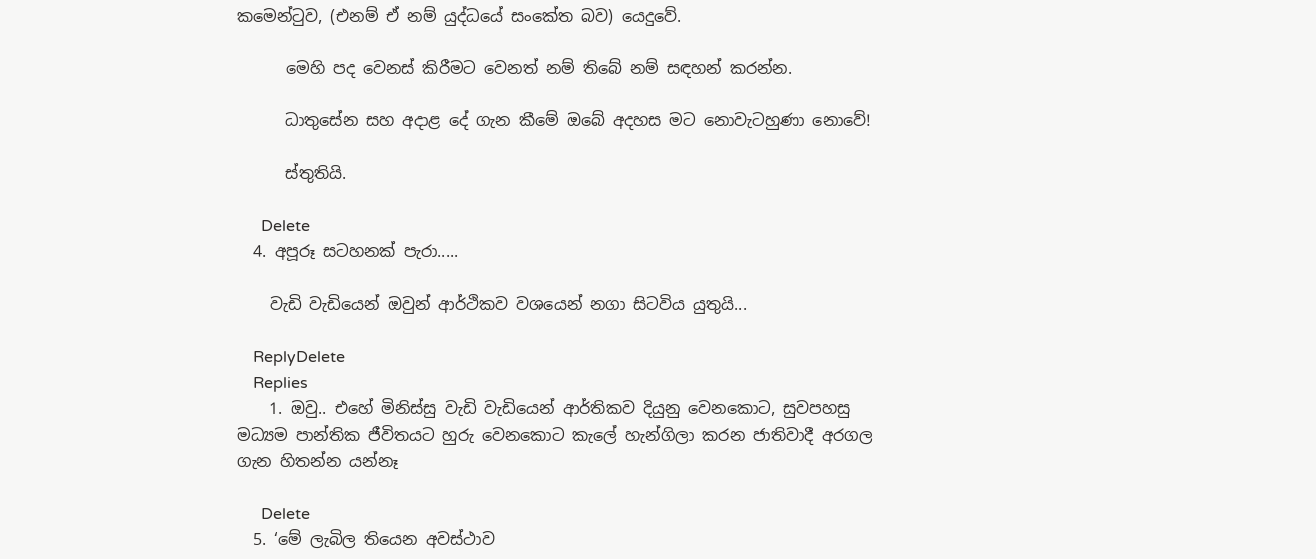කමෙන්ටුව, (එනම් ඒ නම් යුද්ධයේ සංකේත බව) යෙදුවේ.

      මෙහි පද වෙනස් කිරීමට වෙනත් නම් තිබේ නම් සඳහන් කරන්න.

      ධාතුසේන සහ අදාළ දේ ගැන කීමේ ඔබේ අදහස මට නොවැටහුණා නොවේ!

      ස්තුතියි.

      Delete
  4. අපූරූ සටහනක් පැරා.....

    වැඩි වැඩියෙන් ඔවුන් ආර්ථිකව වශයෙන් නගා සිටවිය යුතුයි...

    ReplyDelete
    Replies
    1. ඔවු.. එහේ මිනිස්සු වැඩි වැඩියෙන් ආර්තිකව දියුනු වෙනකොට, සුවපහසු මධ්‍යම පාන්තික ජීවිතයට හුරු වෙනකොට කැලේ හැන්ගිලා කරන ජාතිවාදී අරගල ගැන හිතන්න යන්නෑ

      Delete
  5. ‘මේ ලැබිල තියෙන අවස්ථාව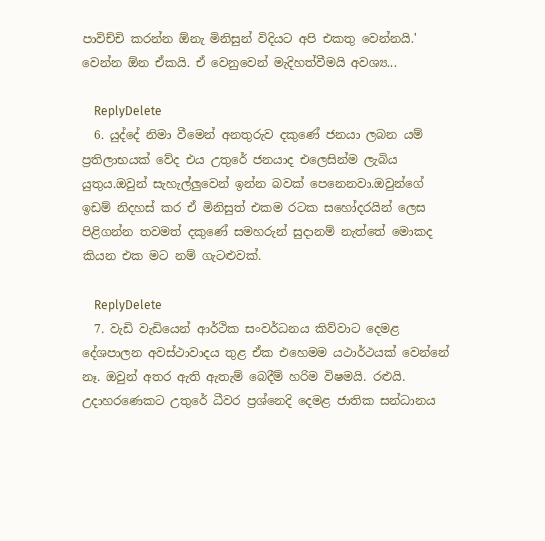පාවිච්චි කරන්න ඕනැ මිනිසුන් විදියට අපි එකතු වෙන්නයි.' වෙන්න ඕන ඒකයි. ඒ වෙනුවෙන් මැදිහත්වීමයි අවශ්‍ය...

    ReplyDelete
  6. යුද්දේ නිමා වීමෙන් අනතුරුව දකුණේ ජනයා ලබන යම් ප්‍රතිලාභයක් වේද එය උතුරේ ජනයාද එලෙසින්ම ලැබිය යුතුය.ඔවුන් සැහැල්ලුවෙන් ඉන්න බවක් පෙනෙනවා.ඔවුන්ගේ ඉඩම් නිදහස් කර ඒ මිනිසුත් එකම රටක සහෝදරයින් ලෙස පිළිගන්න තවමත් දකුණේ සමහරුන් සුදානම් නැත්තේ මොකද කියන එක මට නම් ගැටළුවක්.

    ReplyDelete
  7. වැඩි වැඩියෙන් ආර්ථික සංවර්ධනය කිව්වාට දෙමළ දේශපාලන අවස්ථාවාදය තුළ ඒක එහෙමම යථාර්ථයක් වෙන්නේ නෑ. ඔවුන් අතර ඇති ඇතැම් බෙදීම් හරිම විෂමයි. රළුයි. උදාහරණෙකට උතුරේ ධීවර ප්‍රශ්නෙදි දෙමළ ජාතික සන්ධානය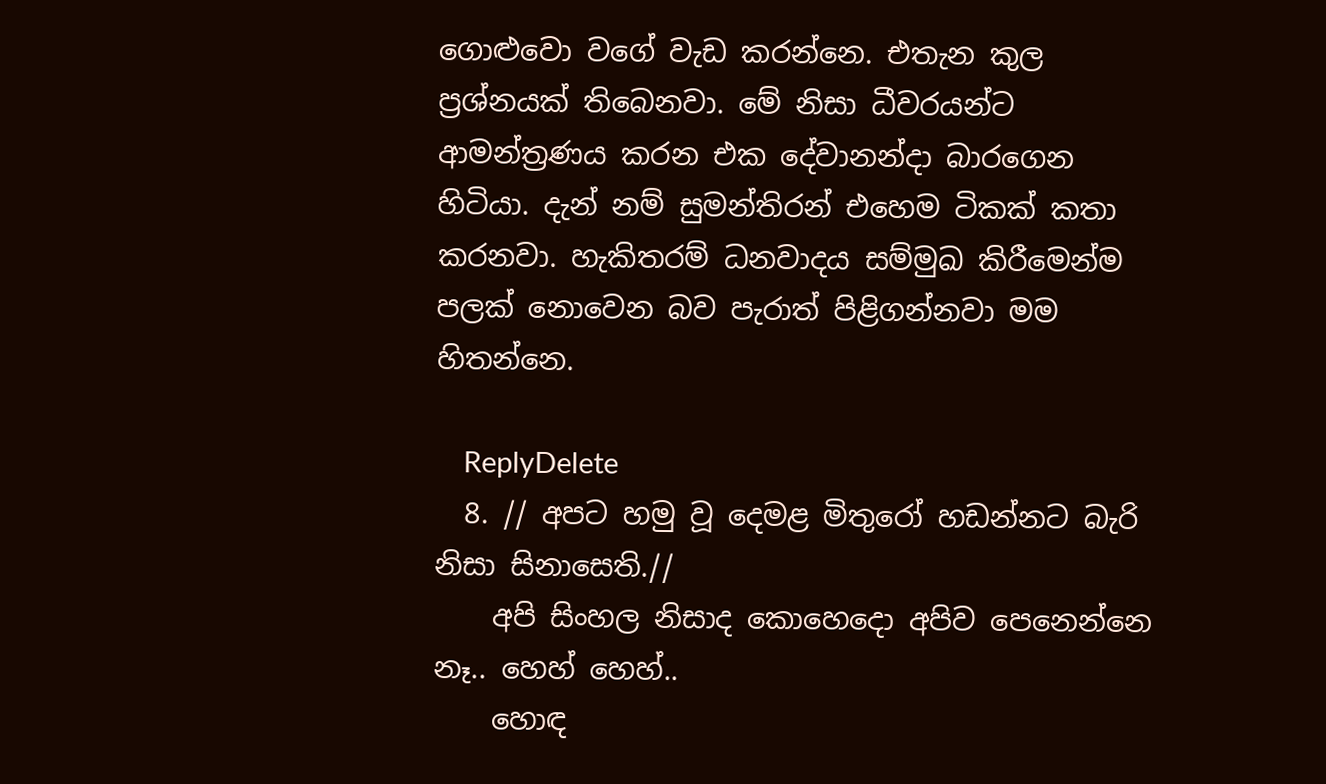ගොළුවො වගේ වැඩ කරන්නෙ. එතැන කුල ප්‍රශ්නයක් තිබෙනවා. මේ නිසා ධීවරයන්ට ආමන්ත්‍රණය කරන එක දේවානන්දා බාරගෙන හිටියා. දැන් නම් සුමන්තිරන් එහෙම ටිකක් කතා කරනවා. හැකිතරම් ධනවාදය සම්මුඛ කිරීමෙන්ම පලක් නොවෙන බව පැරාත් පිළිගන්නවා මම හිතන්නෙ.

    ReplyDelete
  8. // අපට හමු වූ දෙමළ මිතුරෝ හඩන්නට බැරි නිසා සිනාසෙති.//
    අපි සිංහල නිසාද කොහෙදො අපිව පෙනෙන්නෙ නෑ.. හෙහ් හෙහ්..
    හොඳ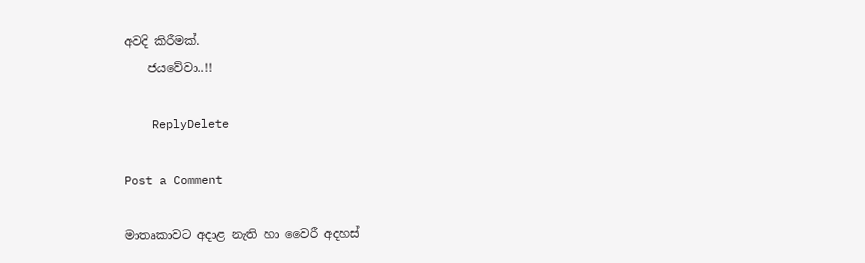අවදි කිරීමක්.
    ජයවේවා..!!

    ReplyDelete

Post a Comment

මාතෘකාවට අදාළ නැති හා වෛරී අදහස්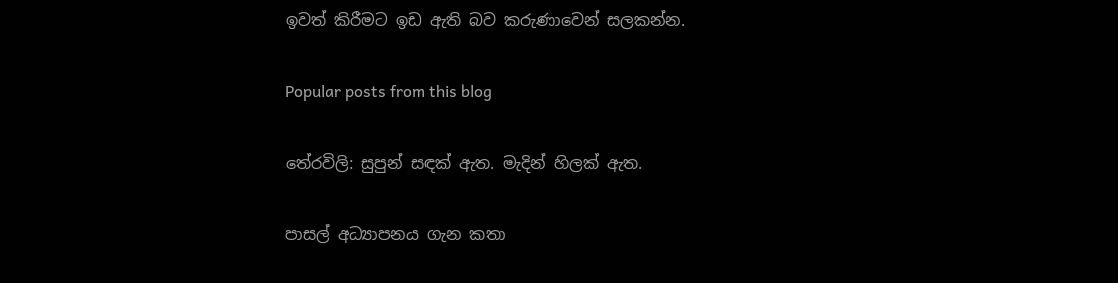ඉවත් කිරීමට ඉඩ ඇති බව කරුණාවෙන් සලකන්න.

Popular posts from this blog

තේරවිලි: සුපුන් සඳක් ඇත. මැදින් හිලක් ඇත.

පාසල් අධ්‍යාපනය ගැන කතා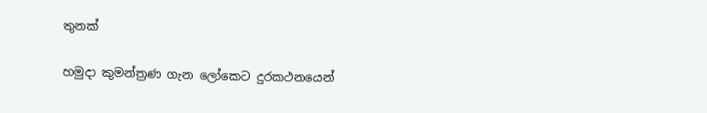තුනක්

හමුදා කුමන්ත්‍රණ ගැන ලෝකෙට දුරකථනයෙන්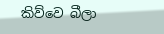කිව්වෙ බීලා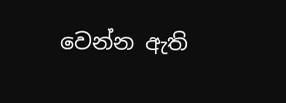වෙන්න ඇති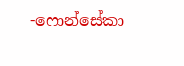-ෆොන්සේකා